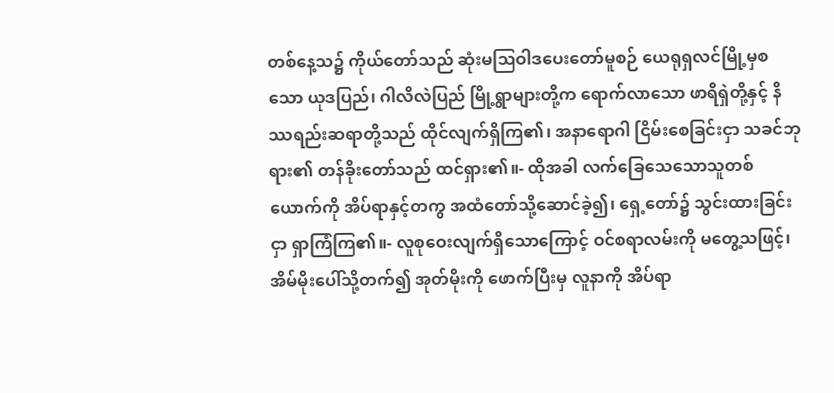တစ်နေ့သ၌ ကိုယ်တော်သည် ဆုံးမဩဝါဒပေးတော်မူစဉ် ယေရုရှလင်မြို့မှစသော ယုဒပြည်၊ ဂါလိလဲပြည် မြို့ရွာများတို့က ရောက်လာသော ဖာရိရှဲတို့နှင့် နိဿရည်းဆရာတို့သည် ထိုင်လျက်ရှိကြ၏၊ အနာရောဂါ ငြိမ်းစေခြင်းငှာ သခင်ဘုရား၏ တန်ခိုးတော်သည် ထင်ရှား၏။- ထိုအခါ လက်ခြေသေသောသူတစ်ယောက်ကို အိပ်ရာနှင့်တကွ အထံတော်သို့ဆောင်ခဲ့၍၊ ရှေ့တော်၌ သွင်းထားခြင်းငှာ ရှာကြံကြ၏။- လူစုဝေးလျက်ရှိသောကြောင့် ဝင်စရာလမ်းကို မတွေ့သဖြင့်၊ အိမ်မိုးပေါ်သို့တက်၍ အုတ်မိုးကို ဖောက်ပြီးမှ လူနာကို အိပ်ရာ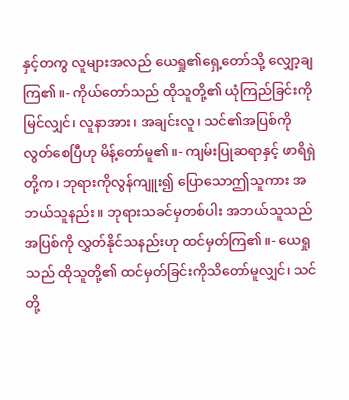နှင့်တကွ လူများအလည် ယေရှု၏ရှေ့တော်သို့ လျှော့ချကြ၏။- ကိုယ်တော်သည် ထိုသူတို့၏ ယုံကြည်ခြင်းကိုမြင်လျှင်၊ လူနာအား၊ အချင်းလူ၊ သင်၏အပြစ်ကို လွတ်စေပြီဟု မိန့်တော်မူ၏။- ကျမ်းပြုဆရာနှင့် ဖာရိရှဲတို့က၊ ဘုရားကိုလွန်ကျူး၍ ပြောသောဤသူကား အဘယ်သူနည်း။ ဘုရားသခင်မှတစ်ပါး အဘယ်သူသည် အပြစ်ကို လွှတ်နိုင်သနည်းဟု ထင်မှတ်ကြ၏။- ယေရှုသည် ထိုသူတို့၏ ထင်မှတ်ခြင်းကိုသိတော်မူလျှင်၊ သင်တို့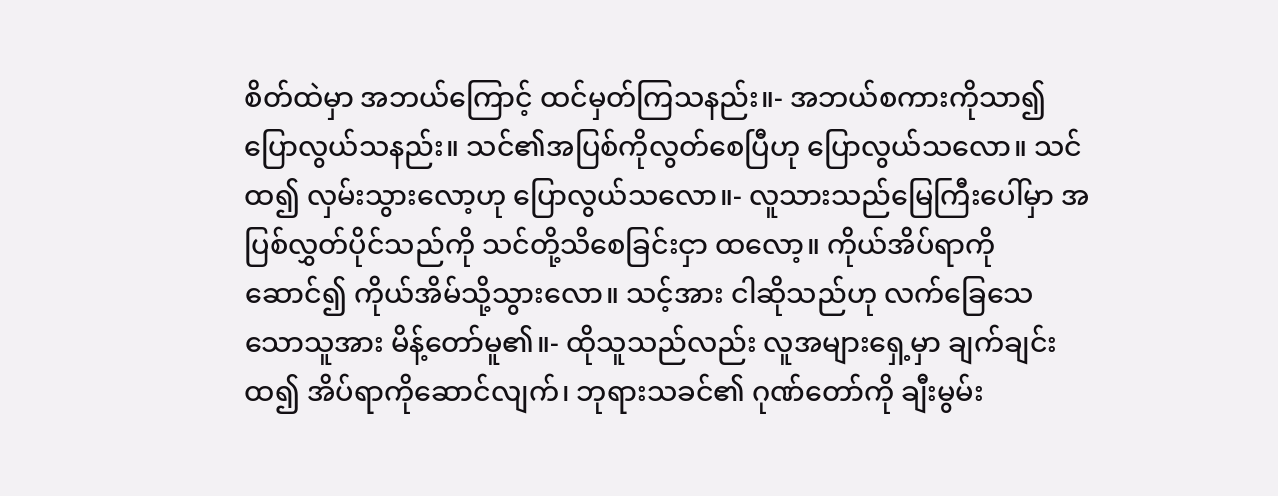စိတ်ထဲမှာ အဘယ်ကြောင့် ထင်မှတ်ကြသနည်း။- အဘယ်စကားကိုသာ၍ ပြောလွယ်သနည်း။ သင်၏အပြစ်ကိုလွတ်စေပြီဟု ပြောလွယ်သလော။ သင်ထ၍ လှမ်းသွားလော့ဟု ပြောလွယ်သလော။- လူသားသည်မြေကြီးပေါ်မှာ အပြစ်လွှတ်ပိုင်သည်ကို သင်တို့သိစေခြင်းငှာ ထလော့။ ကိုယ်အိပ်ရာကို ဆောင်၍ ကိုယ်အိမ်သို့သွားလော။ သင့်အား ငါဆိုသည်ဟု လက်ခြေသေသောသူအား မိန့်တော်မူ၏။- ထိုသူသည်လည်း လူအများရှေ့မှာ ချက်ချင်းထ၍ အိပ်ရာကိုဆောင်လျက်၊ ဘုရားသခင်၏ ဂုဏ်တော်ကို ချီးမွမ်း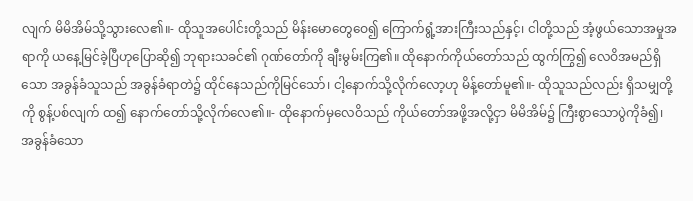လျက် မိမိအိမ်သို့သွားလေ၏။- ထိုသူအပေါင်းတို့သည် မိန်းမောတွေဝေ၍ ကြောက်ရွံ့အားကြီးသည်နှင့်၊ ငါတို့သည် အံ့ဖွယ်သောအမှုအရာကို ယနေ့မြင်ခဲ့ပြီဟုပြောဆို၍ ဘုရားသခင်၏ ဂုဏ်တော်ကို ချီးမွမ်းကြ၏။ ထိုနောက်ကိုယ်တော်သည် ထွက်ကြွ၍ လေဝိအမည်ရှိသော အခွန်ခံသူသည် အခွန်ခံရာတဲ၌ ထိုင်နေသည်ကိုမြင်သော်၊ ငါ့နောက်သို့လိုက်လော့ဟု မိန့်တော်မူ၏။- ထိုသူသည်လည်း ရှိသမျှတို့ကို စွန့်ပစ်လျက် ထ၍ နောက်တော်သို့လိုက်လေ၏။- ထိုနောက်မှလေဝိသည် ကိုယ်တော်အဖို့အလို့ငှာ မိမိအိမ်၌ ကြီးစွာသောပွဲကိုခံ၍၊ အခွန်ခံသော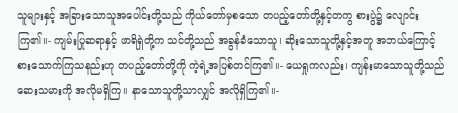သူများနှင့် အခြားသောသူအပေါင်းတို့သည် ကိုယ်တော်မှစသော တပည့်တော်တို့နှင့်တကွ စားပွဲ၌ လျောင်းကြ၏။- ကျမ်းပြုဆရာနှင့် ဖာရိရှဲတို့က သင်တို့သည် အခွန်ခံသောသူ၊ ဆိုးသောသူတို့နှင့်အတူ အဘယ်ကြောင့် စားသောက်ကြသနည်းဟု တပည့်တော်တို့ကို ကဲ့ရဲ့အပြစ်တင်ကြ၏။- ယေရှုကလည်း၊ ကျန်းမာသောသူတို့သည် ဆေးသမားကို အလိုမရှိကြ။ နာသောသူတို့သာလျှင် အလိုရှိကြ၏။-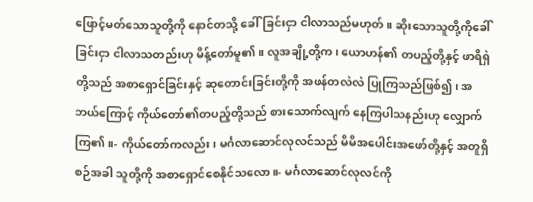ဖြောင့်မတ်သောသူတို့ကို နောင်တသို့ ခေါ်ခြင်းငှာ ငါလာသည်မဟုတ်။ ဆိုးသောသူတို့ကိုခေါ်ခြင်းငှာ ငါလာသတည်းဟု မိန့်တော်မူ၏။ လူအချို့တို့က၊ ယောဟန်၏ တပည့်တို့နှင့် ဖာရိရှဲတို့သည် အစာရှောင်ခြင်းနှင့် ဆုတောင်းခြင်းတို့ကို အဖန်တလဲလဲ ပြုကြသည်ဖြစ်၍၊ အဘယ်ကြောင့် ကိုယ်တော်၏တပည့်တို့သည် စားသောက်လျက် နေကြပါသနည်းဟု လျှောက်ကြ၏။- ကိုယ်တော်ကလည်း၊ မင်္ဂလာဆောင်လုလင်သည် မိမိအပေါင်းအဖော်တို့နှင့် အတူရှိစဉ်အခါ သူတို့ကို အစာရှောင်စေနိုင်သလော။- မင်္ဂလာဆောင်လုလင်ကို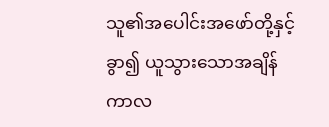သူ၏အပေါင်းအဖော်တို့နှင့် ခွာ၍ ယူသွားသောအချိန်ကာလ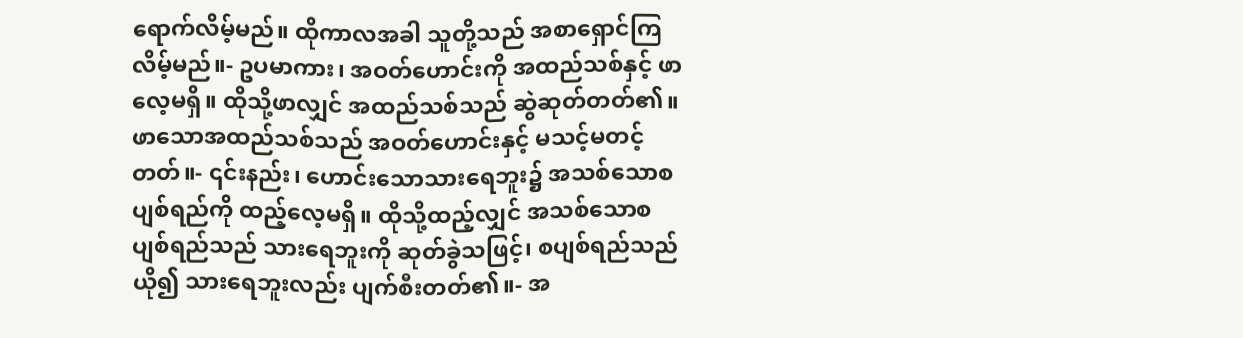ရောက်လိမ့်မည်။ ထိုကာလအခါ သူတို့သည် အစာရှောင်ကြလိမ့်မည်။- ဥပမာကား၊ အဝတ်ဟောင်းကို အထည်သစ်နှင့် ဖာလေ့မရှိ။ ထိုသို့ဖာလျှင် အထည်သစ်သည် ဆွဲဆုတ်တတ်၏။ ဖာသောအထည်သစ်သည် အဝတ်ဟောင်းနှင့် မသင့်မတင့်တတ်။- ၎င်းနည်း၊ ဟောင်းသောသားရေဘူး၌ အသစ်သောစပျစ်ရည်ကို ထည့်လေ့မရှိ။ ထိုသို့ထည့်လျှင် အသစ်သောစပျစ်ရည်သည် သားရေဘူးကို ဆုတ်ခွဲသဖြင့်၊ စပျစ်ရည်သည်ယို၍ သားရေဘူးလည်း ပျက်စီးတတ်၏။- အ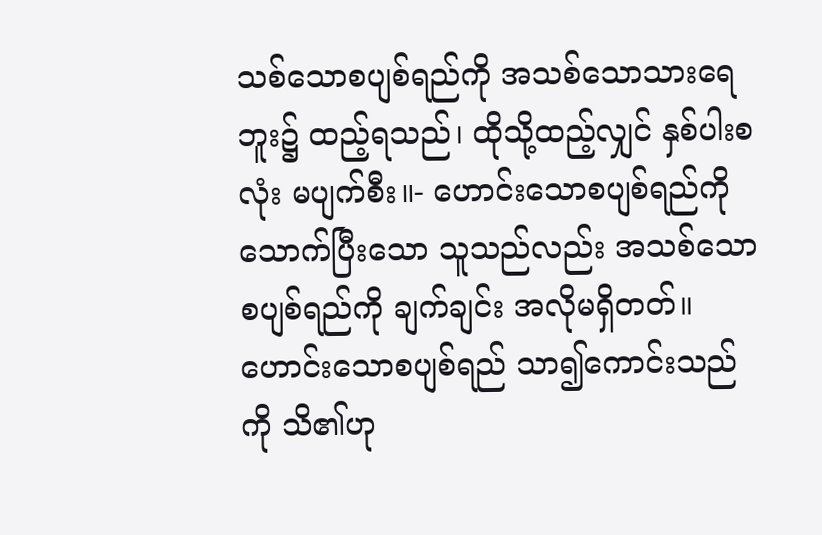သစ်သောစပျစ်ရည်ကို အသစ်သောသားရေဘူး၌ ထည့်ရသည်၊ ထိုသို့ထည့်လျှင် နှစ်ပါးစလုံး မပျက်စီး။- ဟောင်းသောစပျစ်ရည်ကို သောက်ပြီးသော သူသည်လည်း အသစ်သောစပျစ်ရည်ကို ချက်ချင်း အလိုမရှိတတ်။ ဟောင်းသောစပျစ်ရည် သာ၍ကောင်းသည်ကို သိ၏ဟု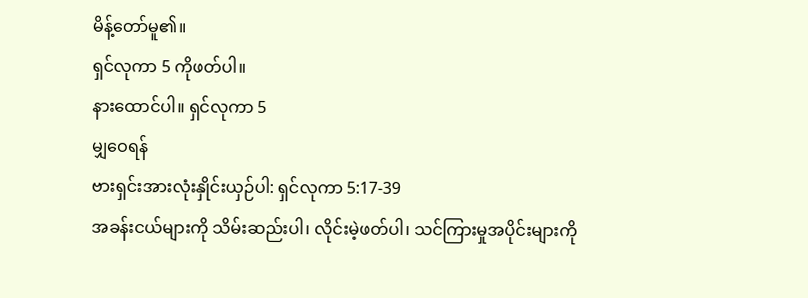မိန့်တော်မူ၏။
ရှင်လုကာ 5 ကိုဖတ်ပါ။
နားထောင်ပါ။ ရှင်လုကာ 5
မျှဝေရန်
ဗားရှင်းအားလုံးနှိုင်းယှဉ်ပါ: ရှင်လုကာ 5:17-39
အခန်းငယ်များကို သိမ်းဆည်းပါ၊ လိုင်းမဲ့ဖတ်ပါ၊ သင်ကြားမှုအပိုင်းများကို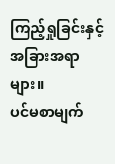ကြည့်ရှုခြင်းနှင့် အခြားအရာများ။
ပင်မစာမျက်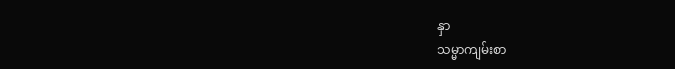နှာ
သမ္မာကျမ်းစာ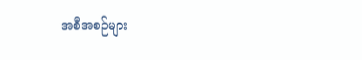အစီအစဉ်များ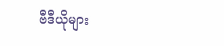ဗီဒီယိုများ